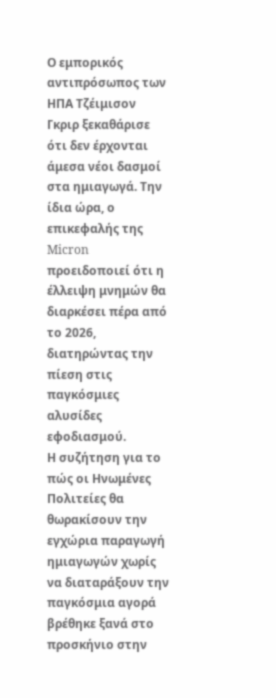Ο εμπορικός αντιπρόσωπος των ΗΠΑ Τζέιμισον Γκριρ ξεκαθάρισε ότι δεν έρχονται άμεσα νέοι δασμοί στα ημιαγωγά. Την ίδια ώρα, ο επικεφαλής της Micron προειδοποιεί ότι η έλλειψη μνημών θα διαρκέσει πέρα από το 2026, διατηρώντας την πίεση στις παγκόσμιες αλυσίδες εφοδιασμού.
Η συζήτηση για το πώς οι Ηνωμένες Πολιτείες θα θωρακίσουν την εγχώρια παραγωγή ημιαγωγών χωρίς να διαταράξουν την παγκόσμια αγορά βρέθηκε ξανά στο προσκήνιο στην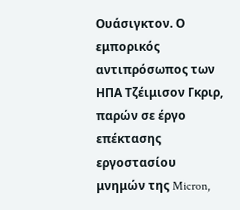Ουάσιγκτον. Ο εμπορικός αντιπρόσωπος των ΗΠΑ Τζέιμισον Γκριρ, παρών σε έργο επέκτασης εργοστασίου μνημών της Micron,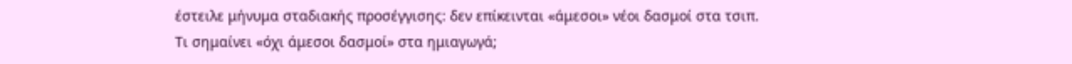έστειλε μήνυμα σταδιακής προσέγγισης: δεν επίκεινται «άμεσοι» νέοι δασμοί στα τσιπ.
Τι σημαίνει «όχι άμεσοι δασμοί» στα ημιαγωγά;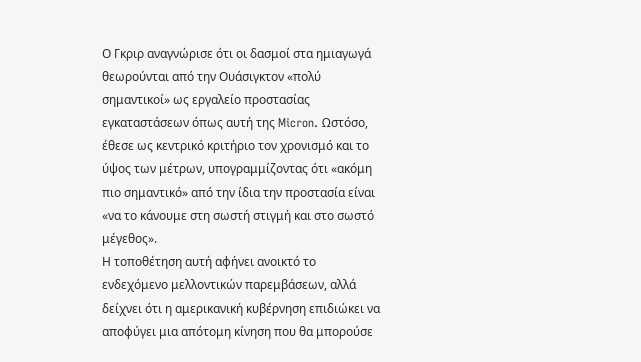Ο Γκριρ αναγνώρισε ότι οι δασμοί στα ημιαγωγά θεωρούνται από την Ουάσιγκτον «πολύ σημαντικοί» ως εργαλείο προστασίας εγκαταστάσεων όπως αυτή της Micron. Ωστόσο, έθεσε ως κεντρικό κριτήριο τον χρονισμό και το ύψος των μέτρων, υπογραμμίζοντας ότι «ακόμη πιο σημαντικό» από την ίδια την προστασία είναι «να το κάνουμε στη σωστή στιγμή και στο σωστό μέγεθος».
Η τοποθέτηση αυτή αφήνει ανοικτό το ενδεχόμενο μελλοντικών παρεμβάσεων, αλλά δείχνει ότι η αμερικανική κυβέρνηση επιδιώκει να αποφύγει μια απότομη κίνηση που θα μπορούσε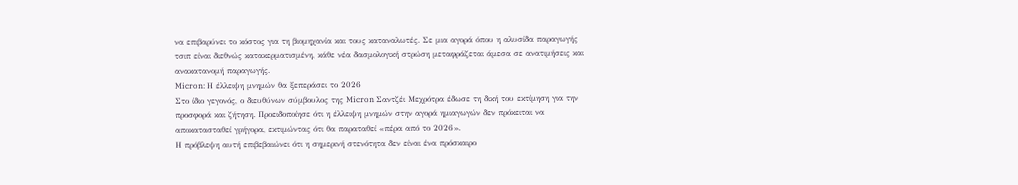να επιβαρύνει το κόστος για τη βιομηχανία και τους καταναλωτές. Σε μια αγορά όπου η αλυσίδα παραγωγής τσιπ είναι διεθνώς κατακερματισμένη, κάθε νέα δασμολογική στρώση μεταφράζεται άμεσα σε ανατιμήσεις και ανακατανομή παραγωγής.
Micron: Η έλλειψη μνημών θα ξεπεράσει το 2026
Στο ίδιο γεγονός, ο διευθύνων σύμβουλος της Micron Σαντζέι Μεχρότρα έδωσε τη δική του εκτίμηση για την προσφορά και ζήτηση. Προειδοποίησε ότι η έλλειψη μνημών στην αγορά ημιαγωγών δεν πρόκειται να αποκατασταθεί γρήγορα, εκτιμώντας ότι θα παραταθεί «πέρα από το 2026».
Η πρόβλεψη αυτή επιβεβαιώνει ότι η σημερινή στενότητα δεν είναι ένα πρόσκαιρο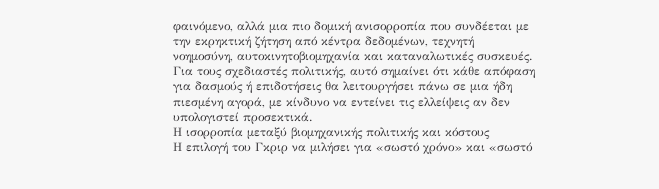φαινόμενο, αλλά μια πιο δομική ανισορροπία που συνδέεται με την εκρηκτική ζήτηση από κέντρα δεδομένων, τεχνητή νοημοσύνη, αυτοκινητοβιομηχανία και καταναλωτικές συσκευές. Για τους σχεδιαστές πολιτικής, αυτό σημαίνει ότι κάθε απόφαση για δασμούς ή επιδοτήσεις θα λειτουργήσει πάνω σε μια ήδη πιεσμένη αγορά, με κίνδυνο να εντείνει τις ελλείψεις αν δεν υπολογιστεί προσεκτικά.
Η ισορροπία μεταξύ βιομηχανικής πολιτικής και κόστους
Η επιλογή του Γκριρ να μιλήσει για «σωστό χρόνο» και «σωστό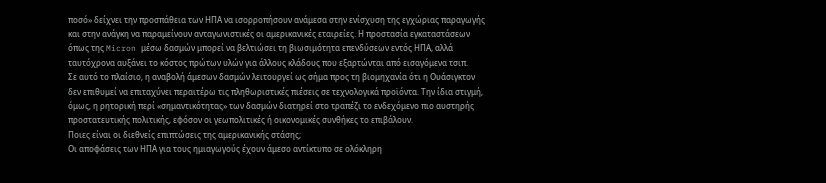ποσό» δείχνει την προσπάθεια των ΗΠΑ να ισορροπήσουν ανάμεσα στην ενίσχυση της εγχώριας παραγωγής και στην ανάγκη να παραμείνουν ανταγωνιστικές οι αμερικανικές εταιρείες. Η προστασία εγκαταστάσεων όπως της Micron μέσω δασμών μπορεί να βελτιώσει τη βιωσιμότητα επενδύσεων εντός ΗΠΑ, αλλά ταυτόχρονα αυξάνει το κόστος πρώτων υλών για άλλους κλάδους που εξαρτώνται από εισαγόμενα τσιπ.
Σε αυτό το πλαίσιο, η αναβολή άμεσων δασμών λειτουργεί ως σήμα προς τη βιομηχανία ότι η Ουάσιγκτον δεν επιθυμεί να επιταχύνει περαιτέρω τις πληθωριστικές πιέσεις σε τεχνολογικά προϊόντα. Την ίδια στιγμή, όμως, η ρητορική περί «σημαντικότητας» των δασμών διατηρεί στο τραπέζι το ενδεχόμενο πιο αυστηρής προστατευτικής πολιτικής, εφόσον οι γεωπολιτικές ή οικονομικές συνθήκες το επιβάλουν.
Ποιες είναι οι διεθνείς επιπτώσεις της αμερικανικής στάσης;
Οι αποφάσεις των ΗΠΑ για τους ημιαγωγούς έχουν άμεσο αντίκτυπο σε ολόκληρη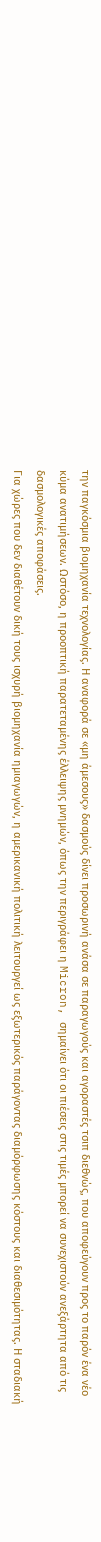την παγκόσμια βιομηχανία τεχνολογίας. Η αναφορά σε «μη άμεσους» δασμούς δίνει προσωρινή ανάσα σε παραγωγούς και αγοραστές τσιπ διεθνώς, που αποφεύγουν προς το παρόν ένα νέο κύμα ανατιμήσεων. Ωστόσο, η προοπτική παρατεταμένης έλλειψης μνημών, όπως την περιγράφει η Micron, σημαίνει ότι οι πιέσεις στις τιμές μπορεί να συνεχιστούν ανεξάρτητα από τις δασμολογικές αποφάσεις.
Για χώρες που δεν διαθέτουν δική τους ισχυρή βιομηχανία ημιαγωγών, η αμερικανική πολιτική λειτουργεί ως εξωτερικός παράγοντας διαμόρφωσης κόστους και διαθεσιμότητας. Η σταδιακή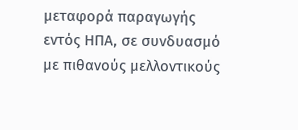μεταφορά παραγωγής εντός ΗΠΑ, σε συνδυασμό με πιθανούς μελλοντικούς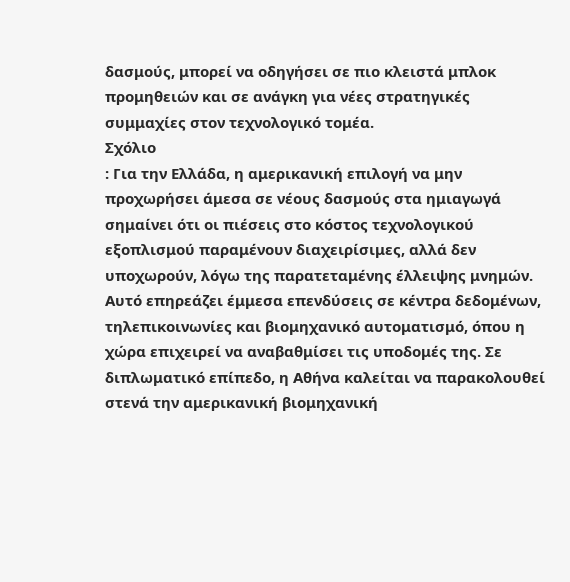δασμούς, μπορεί να οδηγήσει σε πιο κλειστά μπλοκ προμηθειών και σε ανάγκη για νέες στρατηγικές συμμαχίες στον τεχνολογικό τομέα.
Σχόλιο
: Για την Ελλάδα, η αμερικανική επιλογή να μην προχωρήσει άμεσα σε νέους δασμούς στα ημιαγωγά σημαίνει ότι οι πιέσεις στο κόστος τεχνολογικού εξοπλισμού παραμένουν διαχειρίσιμες, αλλά δεν υποχωρούν, λόγω της παρατεταμένης έλλειψης μνημών. Αυτό επηρεάζει έμμεσα επενδύσεις σε κέντρα δεδομένων, τηλεπικοινωνίες και βιομηχανικό αυτοματισμό, όπου η χώρα επιχειρεί να αναβαθμίσει τις υποδομές της. Σε διπλωματικό επίπεδο, η Αθήνα καλείται να παρακολουθεί στενά την αμερικανική βιομηχανική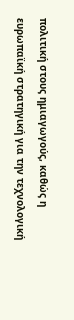πολιτική στους ημιαγωγούς, καθώς η ευρωπαϊκή στρατηγική για την τεχνολογική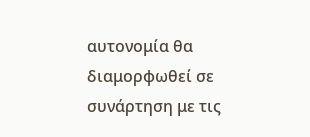αυτονομία θα διαμορφωθεί σε συνάρτηση με τις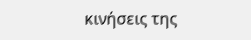κινήσεις της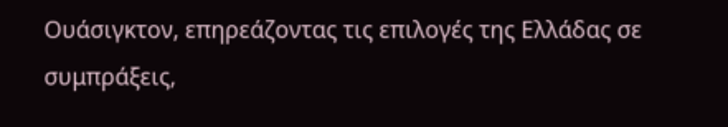Ουάσιγκτον, επηρεάζοντας τις επιλογές της Ελλάδας σε συμπράξεις,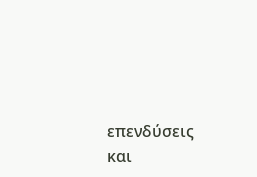επενδύσεις και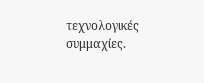τεχνολογικές συμμαχίες.